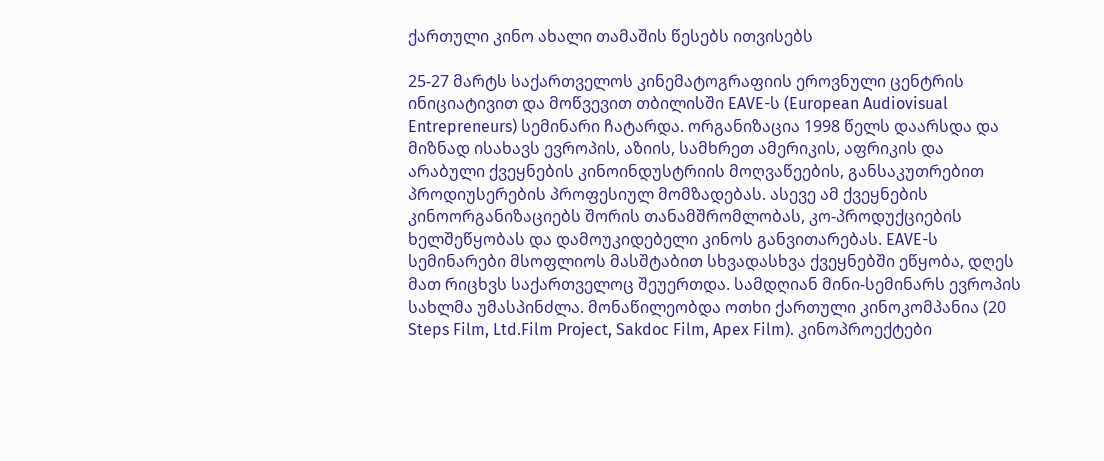ქართული კინო ახალი თამაშის წესებს ითვისებს

25-27 მარტს საქართველოს კინემატოგრაფიის ეროვნული ცენტრის ინიციატივით და მოწვევით თბილისში EAVE-ს (European Audiovisual Entrepreneurs) სემინარი ჩატარდა. ორგანიზაცია 1998 წელს დაარსდა და მიზნად ისახავს ევროპის, აზიის, სამხრეთ ამერიკის, აფრიკის და არაბული ქვეყნების კინოინდუსტრიის მოღვაწეების, განსაკუთრებით პროდიუსერების პროფესიულ მომზადებას. ასევე ამ ქვეყნების კინოორგანიზაციებს შორის თანამშრომლობას, კო-პროდუქციების ხელშეწყობას და დამოუკიდებელი კინოს განვითარებას. EAVE-ს სემინარები მსოფლიოს მასშტაბით სხვადასხვა ქვეყნებში ეწყობა, დღეს მათ რიცხვს საქართველოც შეუერთდა. სამდღიან მინი-სემინარს ევროპის სახლმა უმასპინძლა. მონაწილეობდა ოთხი ქართული კინოკომპანია (20 Steps Film, Ltd.Film Project, Sakdoc Film, Apex Film). კინოპროექტები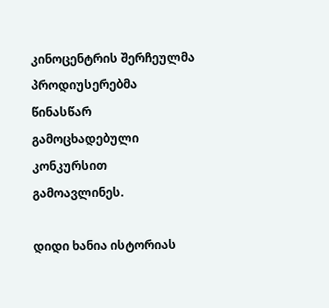კინოცენტრის შერჩეულმა პროდიუსერებმა წინასწარ გამოცხადებული კონკურსით გამოავლინეს.

დიდი ხანია ისტორიას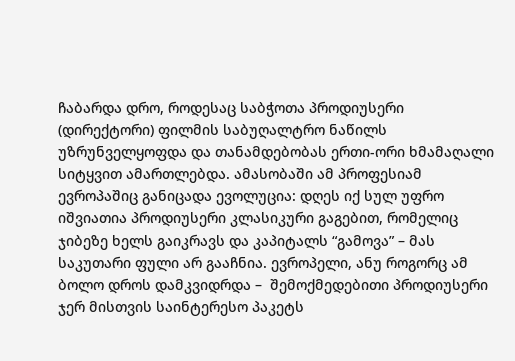ჩაბარდა დრო, როდესაც საბჭოთა პროდიუსერი (დირექტორი) ფილმის საბუღალტრო ნაწილს უზრუნველყოფდა და თანამდებობას ერთი-ორი ხმამაღალი სიტყვით ამართლებდა. ამასობაში ამ პროფესიამ ევროპაშიც განიცადა ევოლუცია: დღეს იქ სულ უფრო იშვიათია პროდიუსერი კლასიკური გაგებით, რომელიც ჯიბეზე ხელს გაიკრავს და კაპიტალს “გამოვა” – მას საკუთარი ფული არ გააჩნია. ევროპელი, ანუ როგორც ამ ბოლო დროს დამკვიდრდა –  შემოქმედებითი პროდიუსერი ჯერ მისთვის საინტერესო პაკეტს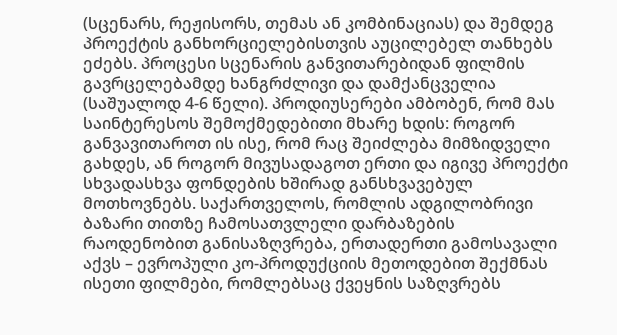(სცენარს, რეჟისორს, თემას ან კომბინაციას) და შემდეგ პროექტის განხორციელებისთვის აუცილებელ თანხებს ეძებს. პროცესი სცენარის განვითარებიდან ფილმის გავრცელებამდე ხანგრძლივი და დამქანცველია (საშუალოდ 4-6 წელი). პროდიუსერები ამბობენ, რომ მას საინტერესოს შემოქმედებითი მხარე ხდის: როგორ განვავითაროთ ის ისე, რომ რაც შეიძლება მიმზიდველი გახდეს, ან როგორ მივუსადაგოთ ერთი და იგივე პროექტი სხვადასხვა ფონდების ხშირად განსხვავებულ მოთხოვნებს. საქართველოს, რომლის ადგილობრივი ბაზარი თითზე ჩამოსათვლელი დარბაზების რაოდენობით განისაზღვრება, ერთადერთი გამოსავალი აქვს – ევროპული კო-პროდუქციის მეთოდებით შექმნას ისეთი ფილმები, რომლებსაც ქვეყნის საზღვრებს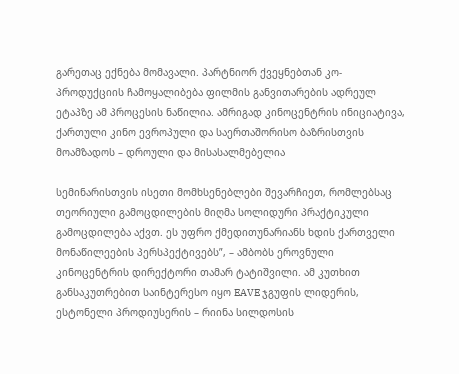გარეთაც ექნება მომავალი. პარტნიორ ქვეყნებთან კო-პროდუქციის ჩამოყალიბება ფილმის განვითარების ადრეულ ეტაპზე ამ პროცესის ნაწილია. ამრიგად კინოცენტრის ინიციატივა, ქართული კინო ევროპული და საერთაშორისო ბაზრისთვის მოამზადოს – დროული და მისასალმებელია

სემინარისთვის ისეთი მომხსენებლები შევარჩიეთ, რომლებსაც თეორიული გამოცდილების მიღმა სოლიდური პრაქტიკული გამოცდილება აქვთ. ეს უფრო ქმედითუნარიანს ხდის ქართველი მონაწილეების პერსპექტივებს”, – ამბობს ეროვნული კინოცენტრის დირექტორი თამარ ტატიშვილი. ამ კუთხით განსაკუთრებით საინტერესო იყო EAVE ჯგუფის ლიდერის, ესტონელი პროდიუსერის – რიინა სილდოსის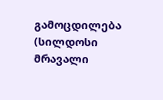გამოცდილება (სილდოსი მრავალი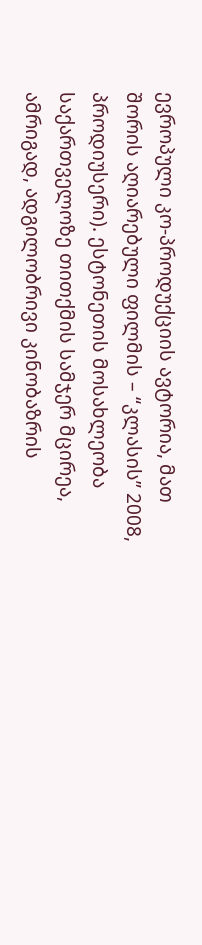ევროპული კო-პროდუქციის ავტორია, მათ შორის აღიარებული ფილმის – “კლასის” 2008, პროდიუსერი). ესტონეთის მოსახლეობა საქართველოზე თითქმის სამჯერ მცირეა, ამრიგად, ადგილობრივი კინობაზრის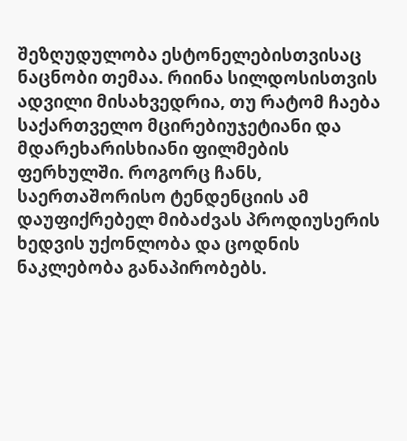შეზღუდულობა ესტონელებისთვისაც ნაცნობი თემაა. რიინა სილდოსისთვის ადვილი მისახვედრია, თუ რატომ ჩაება საქართველო მცირებიუჯეტიანი და მდარეხარისხიანი ფილმების ფერხულში. როგორც ჩანს, საერთაშორისო ტენდენციის ამ დაუფიქრებელ მიბაძვას პროდიუსერის ხედვის უქონლობა და ცოდნის ნაკლებობა განაპირობებს.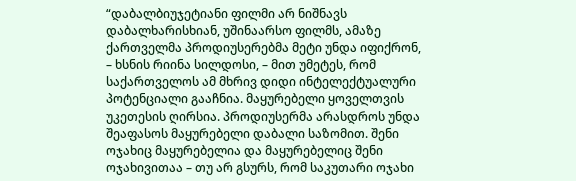“დაბალბიუჯეტიანი ფილმი არ ნიშნავს დაბალხარისხიან, უშინაარსო ფილმს, ამაზე ქართველმა პროდიუსერებმა მეტი უნდა იფიქრონ, – ხსნის რიინა სილდოსი, – მით უმეტეს, რომ საქართველოს ამ მხრივ დიდი ინტელექტუალური პოტენციალი გააჩნია. მაყურებელი ყოველთვის უკეთესის ღირსია. პროდიუსერმა არასდროს უნდა შეაფასოს მაყურებელი დაბალი საზომით. შენი ოჯახიც მაყურებელია და მაყურებელიც შენი ოჯახივითაა – თუ არ გსურს, რომ საკუთარი ოჯახი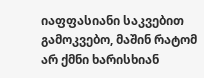იაფფასიანი საკვებით გამოკვებო, მაშინ რატომ არ ქმნი ხარისხიან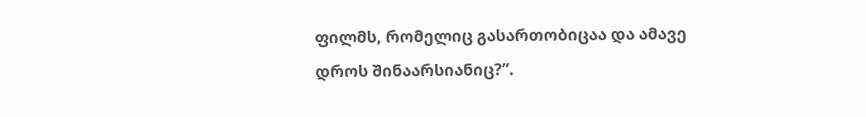ფილმს, რომელიც გასართობიცაა და ამავე დროს შინაარსიანიც?”.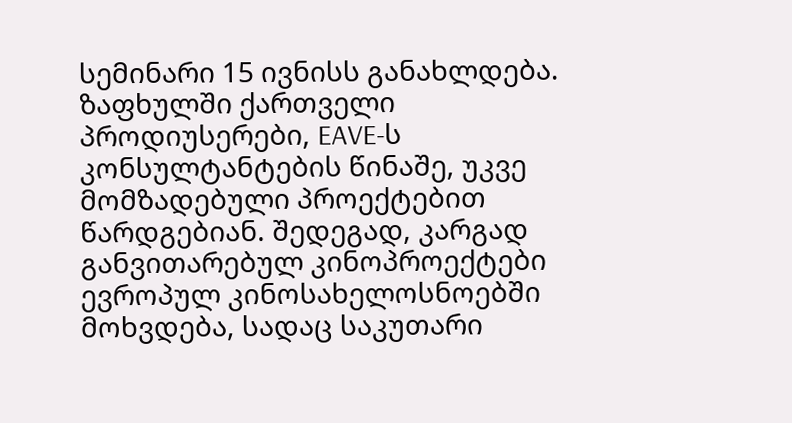სემინარი 15 ივნისს განახლდება. ზაფხულში ქართველი პროდიუსერები, EAVE-ს კონსულტანტების წინაშე, უკვე მომზადებული პროექტებით წარდგებიან. შედეგად, კარგად განვითარებულ კინოპროექტები ევროპულ კინოსახელოსნოებში მოხვდება, სადაც საკუთარი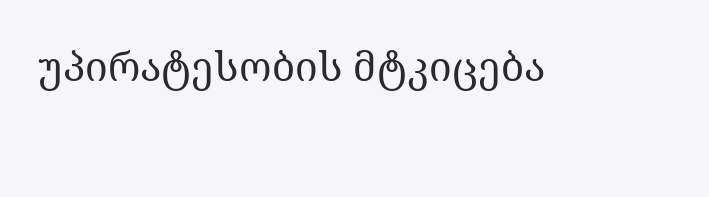უპირატესობის მტკიცება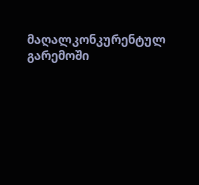მაღალკონკურენტულ გარემოში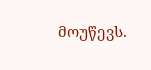მოუწევს.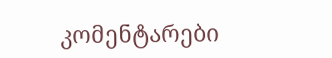კომენტარები